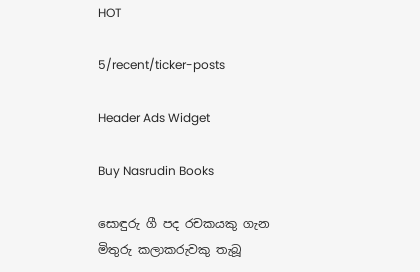HOT

5/recent/ticker-posts

Header Ads Widget

Buy Nasrudin Books

සොඳුරු ගී පද රචකයකු ගැන මිතුරු කලාකරුවකු තැබූ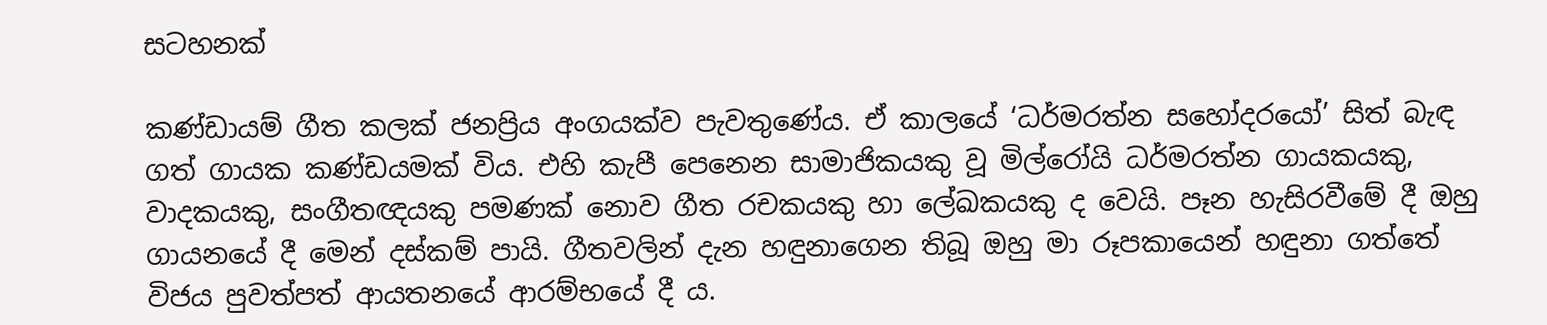සටහනක්

කණ්ඩායම් ගීත කලක් ජනප්‍රිය අංගයක්ව පැවතුණේය. ඒ කාලයේ ‘ධර්මරත්න සහෝදරයෝ’ සිත් බැඳ ගත් ගායක කණ්ඩයමක් විය. එහි කැපී පෙනෙන සාමාජිකයකු වූ මිල්රෝයි ධර්මරත්න ගායකයකු, වාදකයකු, සංගීතඥයකු පමණක් නොව ගීත රචකයකු හා ලේඛකයකු ද වෙයි. පෑන හැසිරවීමේ දී ඔහු ගායනයේ දී මෙන් දස්කම් පායි. ගීතවලින් දැන හඳුනාගෙන තිබූ ඔහු මා රූපකායෙන් හඳුනා ගත්තේ විජය පුවත්පත් ආයතනයේ ආරම්භයේ දී ය.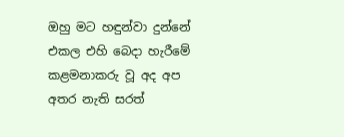ඔහු මට හඳුන්වා දුන්නේ එකල එහි බෙදා හැරීමේ කළමනාකරු වූ අද අප අතර නැති සරත්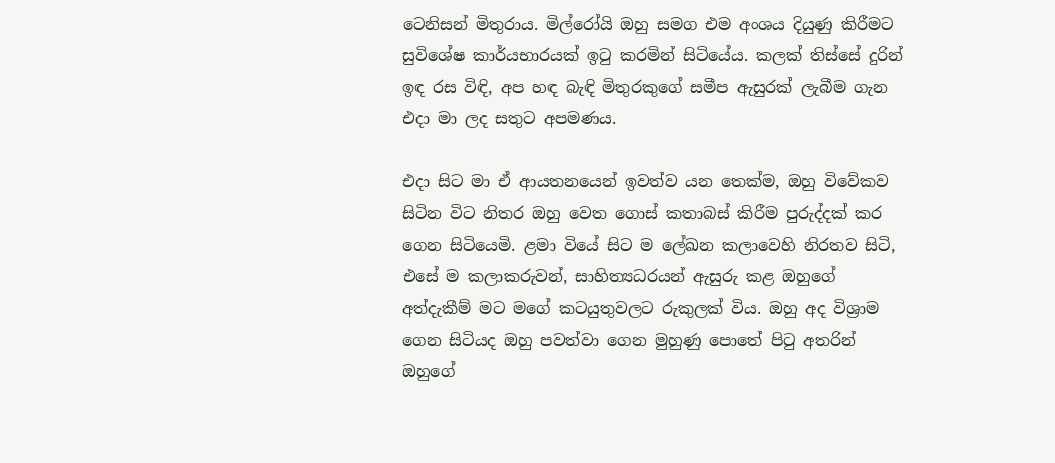ටෙනිසන් මිතුරාය. මිල්රෝයි ඔහු සමග එම අංශය දියුණු කිරීමට සුවිශේෂ කාර්යභාරයක් ඉටු කරමින් සිටියේය. කලක් තිස්සේ දුරින් ඉඳ රස විඳි, අප හඳ බැඳි මිතුරකුගේ සමීප ඇසුරක් ලැබීම ගැන එදා මා ලද සතුට අපමණය.

එදා සිට මා ඒ ආයතනයෙන් ඉවත්ව යන තෙක්ම, ඔහු විවේකව සිටින විට නිතර ඔහු වෙත ගොස් කතාබස් කිරීම පුරුද්දක් කර ගෙන සිටියෙමි. ළමා වියේ සිට ම ලේඛන කලාවෙහි නිරතව සිටි, එසේ ම කලාකරුවන්, සාහිත්‍යධරයන් ඇසුරු කළ ඔහුගේ අත්දැකීම් මට මගේ කටයුතුවලට රුකුලක් විය. ඔහු අද විශ්‍රාම ගෙන සිටියද ඔහු පවත්වා ගෙන මුහුණු පොතේ පිටු අතරින් ඔහුගේ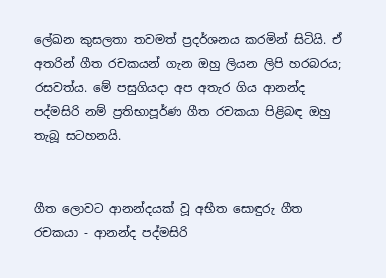ලේඛන කුසලතා තවමත් ප්‍රදර්ශනය කරමින් සිටියි. ඒ අතරින් ගීත රචකයන් ගැන ඔහු ලියන ලිපි හරබරය; රසවත්ය. මේ පසුගියදා අප අතැර ගිය ආනන්ද පද්මසිරි නම් ප්‍රතිභාපූර්ණ ගීත රචකයා පිළිබඳ ඔහු තැබූ සටහනයි.


ගීත ලොවට ආනන්දයක් වූ අභීත සොඳුරු ගීත රචකයා - ආනන්ද පද්මසිරි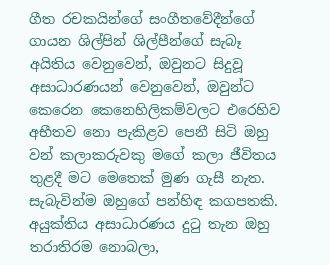ගීත රචකයින්ගේ සංගීතවේදීන්ගේ ගායන ශිල්පින් ශිල්පීන්ගේ සැබෑ අයිතිය වෙනුවෙන්, ඔවුනට සිදුවූ අසාධාරණයන් වෙනුවෙන්, ඔවුන්ට කෙරෙන කෙනෙහිලිකම්වලට එරෙහිව අභීතව නො පැකිළව පෙනී සිටි ඔහු වන් කලාකරුවකු මගේ කලා ජීවිතය තුළදී මට මෙතෙක් මුණ ගැසී නැත. සැබැවින්ම ඔහුගේ පන්හිඳ කගපතකි. අයුක්තිය අසාධාරණය දුටු තැන ඔහු තරාතිරම නොබලා,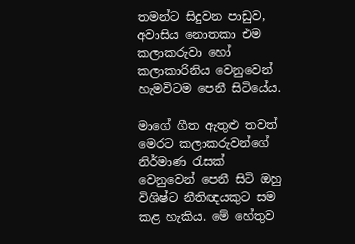තමන්ට සිදුවන පාඩුව, අවාසිය නොතකා එම කලාකරුවා හෝ කලාකාරිනිය වෙනුවෙන් හැමවිටම පෙනී සිටියේය.

මාගේ ගීත ඇතුළු තවත් මෙරට කලාකරුවන්ගේ නිර්මාණ රැසක් වෙනුවෙන් පෙනී සිටි ඔහු විශිෂ්ට නීතිඥයකුට සම කළ හැකිය. මේ හේතුව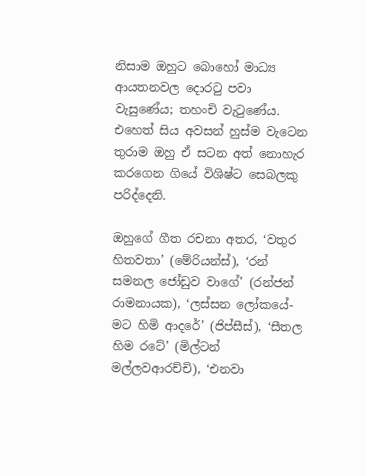නිසාම ඔහුට බොහෝ මාධ්‍ය ආයතනවල දොරටු පවා වැසුණේය; තහංචි වැටුණේය. එහෙත් සිය අවසන් හුස්ම වැටෙන තුරාම ඔහු ඒ සටන අත් නොහැර කරගෙන ගියේ විශිෂ්ට සෙබලකු පරිද්දෙනි.

ඔහුගේ ගීත රචනා අතර, ‘වතුර හිතවතා’ (මේරියන්ස්), ‘රන් සමනල ජෝඩුව වාගේ’ (රන්ජන් රාමනායක), ‘ලස්සන ලෝකයේ-මට හිමි ආදරේ’ (ජිප්සීස්), ‘සීතල හිම රටේ’ (මිල්ටන් මල්ලවආරච්චි), ‘එනවා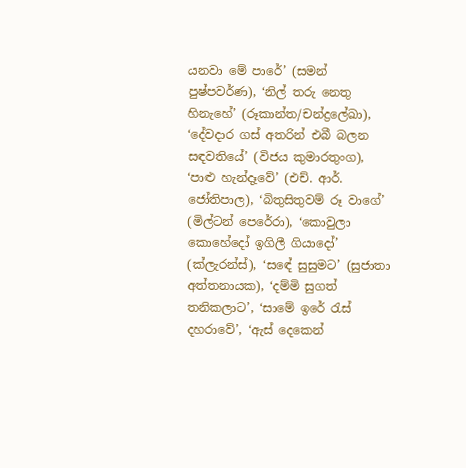යනවා මේ පාරේ’ (සමන් පුෂ්පවර්ණ), ‘නිල් තරු නෙතු හිනැහේ’ (රූකාන්ත/චන්ද්‍රලේඛා), ‘දේවදාර ගස් අතරින් එබී බලන සඳවතියේ’ (විජය කුමාරතුංග), ‘පාළු හැන්දෑවේ’ (එච්. ආර්. ජෝතිපාල), ‘බිතුසිතුවම් රූ වාගේ’ (මිල්ටන් පෙරේරා), ‘කොවුලා කොහේදෝ ඉගිලී ගියාදෝ’ (ක්ලැරන්ස්), ‘සඳේ සුසුමට’ (සුජාතා අත්තනායක), ‘දම්මි සුගත් තනිකලාට’, ‘සාමේ ඉරේ රැස් දහරාවේ’, ‘ඇස් දෙකෙන්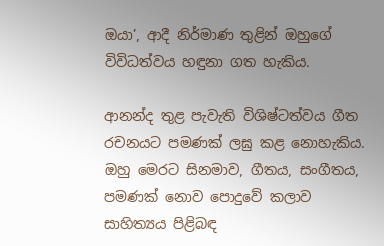ඔයා’, ආදී නිර්මාණ තුළින් ඔහුගේ විවිධත්වය හඳුනා ගත හැකිය.

ආනන්ද තුළ පැවැති විශිෂ්ටත්වය ගීත රචනයට පමණක් ලඝු කළ නොහැකිය. ඔහු මෙරට සිනමාව, ගීතය, සංගීතය, පමණක් නොව පොදුවේ කලාව සාහිත්‍යය පිළිබඳ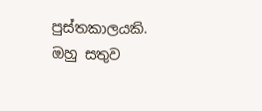පුස්තකාලයකි. ඔහු සතුව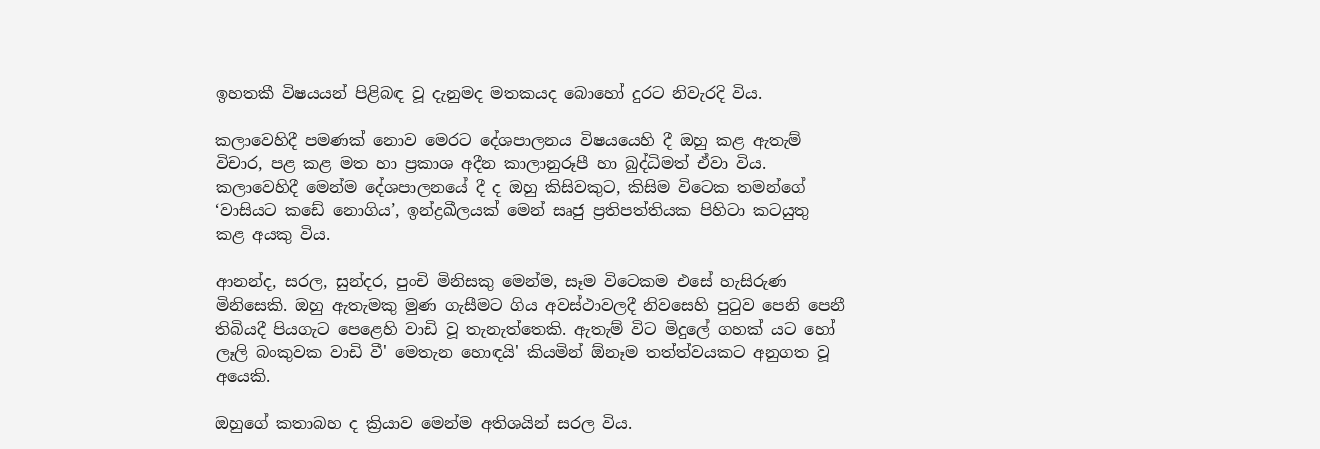ඉහතකී විෂයයන් පිළිබඳ වූ දැනුමද මතකයද බොහෝ දුරට නිවැරදි විය.

කලාවෙහිදී පමණක් නොව මෙරට දේශපාලනය විෂයයෙහි දී ඔහු කළ ඇතැම් විචාර, පළ කළ මත හා ප්‍රකාශ අදීන කාලානුරූපී හා බුද්ධිමත් ඒවා විය. කලාවෙහිදී මෙන්ම දේශපාලනයේ දී ද ඔහු කිසිවකුට, කිසිම විටෙක තමන්ගේ ‘වාසියට කඩේ නොගිය’, ඉන්ද්‍රඛීලයක් මෙන් සෘජු ප්‍රතිපත්තියක පිහිටා කටයුතු කළ අයකු විය.

ආනන්ද, සරල, සුන්දර, පුංචි මිනිසකු මෙන්ම, සෑම විටෙකම එසේ හැසිරුණ මිනිසෙකි. ඔහු ඇතැමකු මුණ ගැසීමට ගිය අවස්ථාවලදී නිවසෙහි පුටුව පෙනි පෙනී තිබියදී පියගැට පෙළෙහි වාඩි වූ තැනැත්තෙකි. ඇතැම් විට මිදුලේ ගහක් යට හෝ ලෑලි බංකුවක වාඩි වී' මෙතැන හොඳයි' කියමින් ඕනෑම තත්ත්වයකට අනුගත වූ අයෙකි.

ඔහුගේ කතාබහ ද ක්‍රියාව මෙන්ම අතිශයින් සරල විය.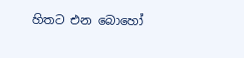හිතට එන බොහෝ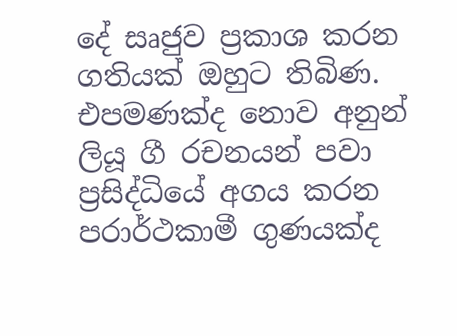දේ සෘජුව ප්‍රකාශ කරන ගතියක් ඔහුට තිබිණ. එපමණක්ද නොව අනුන් ලියූ ගී රචනයන් පවා ප්‍රසිද්ධියේ අගය කරන පරාර්ථකාමී ගුණයක්ද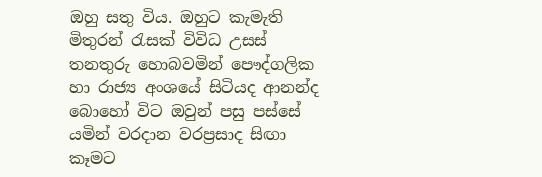ඔහු සතු විය. ඔහුට කැමැති මිතුරන් රැසක් විවිධ උසස් තනතුරු හොබවමින් පෞද්ගලික හා රාජ්‍ය අංශයේ සිටියද ආනන්ද බොහෝ විට ඔවුන් පසු පස්සේ යමින් වරදාන වරප්‍රසාද සිඟා කෑමට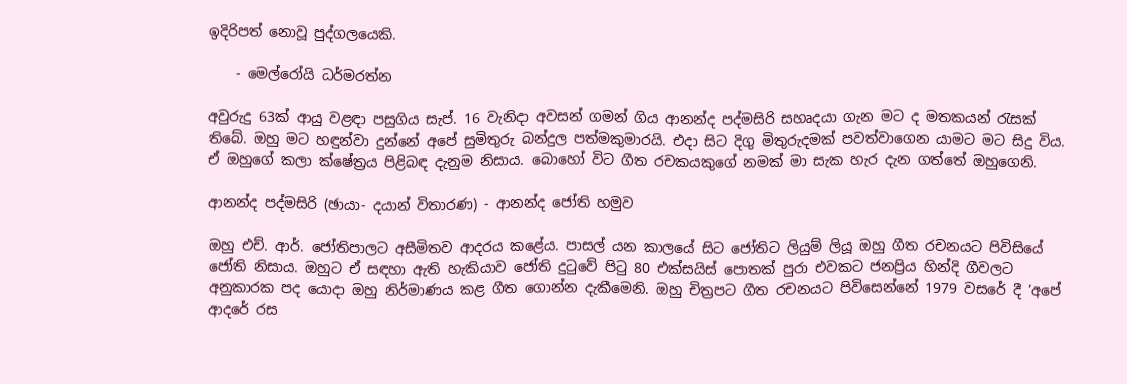ඉදිරිපත් නොවූ පුද්ගලයෙකි.

    - මෙල්රෝයි ධර්මරත්න

අවුරුදු 63ක් ආයු වළඳා පසුගිය සැප්. 16 වැනිදා අවසන් ගමන් ගිය ආනන්ද පද්මසිරි සහෘදයා ගැන මට ද මතකයන් රැසක් තිබේ. ඔහු මට හඳුන්වා දුන්නේ අපේ සුමිතුරු බන්දුල පත්මකුමාරයි. එදා සිට දිගු මිතුරුදමක් පවත්වාගෙන යාමට මට සිදු විය. ඒ ඔහුගේ කලා ක්ෂේත්‍රය පිළිබඳ දැනුම නිසාය. බොහෝ විට ගීත රචකයකුගේ නමක් මා සැක හැර දැන ගත්තේ ඔහුගෙනි.

ආනන්ද පද්මසිරි (ඡායා- දයාන් විතාරණ) - ආනන්ද ජෝති හමුව

ඔහු එච්. ආර්. ජෝතිපාලට අසීමිතව ආදරය ‍කළේය. පාසල් යන කාලයේ සිට ජෝතිට ලියුම් ලියූ ඔහු ගීත රචනයට පිවිසියේ ජෝති නිසාය. ඔහුට ඒ සඳහා ඇති හැකියාව ජෝති දුටුවේ පිටු 80 එක්සයිස් පොතක් පුරා එවකට ජනප්‍රිය හින්දි ගීවලට අනුකාරක පද යොදා ඔහු නිර්මාණය කළ ගීත ගොන්න දැකීමෙනි. ඔහු චිත්‍රපට ගීත රචනයට පිවිසෙන්නේ 1979 වසරේ දී ‘අපේ ආදරේ රස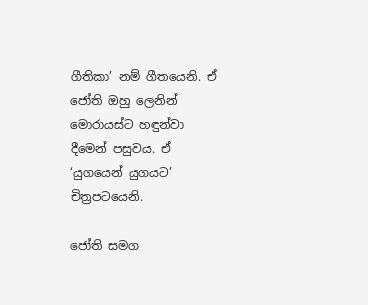ගීතිකා’ නම් ගීතයෙනි. ඒ ජෝති ඔහු ලෙනින් මොරායස්ට හඳුන්වා දීමෙන් පසුවය. ඒ ‘යුගයෙන් යුගයට’ චිත්‍රපටයෙනි.

ජෝති සමග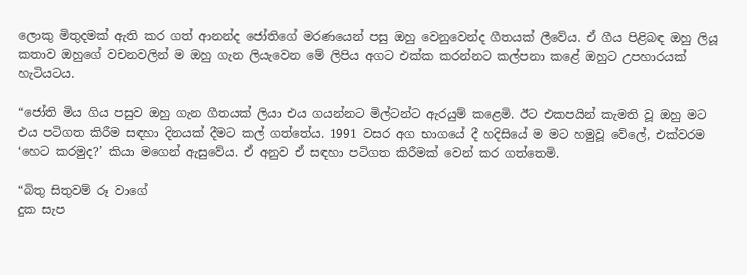ලොකු මිතුදමක් ඇති කර ගත් ආනන්ද ජෝතිගේ මරණයෙන් පසු ඔහු වෙනුවෙන්ද ගීතයක් ලීවේය. ඒ ගීය පිළිබඳ ඔහු ලියූ කතාව ඔහුගේ වචනවලින් ම ඔහු ගැන ලියැවෙන මේ ලිපිය අගට එක්ක කරන්නට කල්පනා කළේ ඔහුට උපහාරයක් හැටියටය.

“ජෝති මිය ගිය පසුව ඔහු ගැන ගීතයක් ලියා එය ගයන්නට මිල්ටන්ට ඇරයුම් කළෙමි. ඊට එකපයින් කැමති වූ ඔහු මට එය පටිගත කිරීම සඳහා දිනයක් දීමට කල් ගත්තේය. 1991 වසර අග භාගයේ දී හදි‍සියේ ම මට හමුවූ වේලේ, එක්වරම ‘හෙට කරමුද?’ කියා මගෙන් ඇසුවේය. ඒ අනුව ඒ සඳහා පටිගත කිරීමක් වෙන් කර ගත්තෙමි.

“බිතු සිතුවම් රූ වාගේ
දුක සැප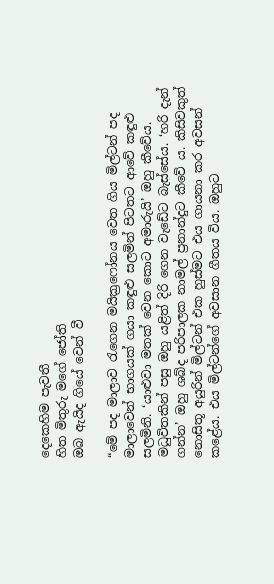දෙකෙහිම පැවතී
හිත මිතුරු මගේ ජෝති
ඔබ ඇයිද ගියේ වෙන් වී

“මේ පද මාලාව රැගෙන මයික්‍රෆෝනය වෙත ගිය මිල්ටන් පද මාලාවෙන් භාගයක් ගයා කඳුළු සලමින් පිටතට ආවේ කඳුළු සලමිනි. ‘යාළුවා මතක් වෙන කොට අමාරුයි’ ඔහු කීවේය. මධුවිතකින් පසු ඔහු යළිත් දිරි ගෙන වැඩේට බැස්සේය. ‘හරි දැන් ගන්න’ ඔහු ශබ්ද පරිපාලක නාමල් ප්‍රනාන්දුට කීවේ ය. කිසිවකුත් නොසිතූ අයුරින් මිල්ටන් එක හුස්මට එය ගායනා කර අවසන් කළේය. එය මිල්ටන්ගේ අවසාන ගීතය විය. ඔහුට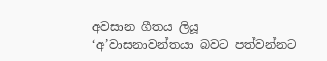අවසාන ගීතය ලියූ ‘අ’වාසනාවන්තයා බවට පත්වන්නට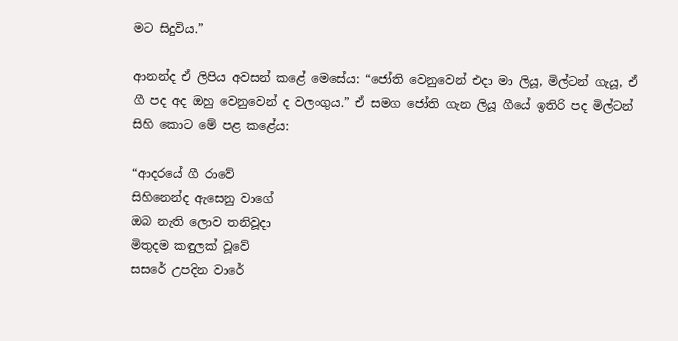මට සිදුවිය.”

ආනන්ද ඒ ලිපිය අවසන් කළේ මෙසේය: “ජෝති වෙනුවෙන් එදා මා ලියූ, මිල්ටන් ගැයූ, ඒ ගී පද අද ඔහු වෙනුවෙන් ද වලංගුය.” ඒ සමග ජෝති ගැන ලියූ ගීයේ ඉතිරි පද මිල්ටන් සිහි කොට මේ පළ කළේය:

“ආදරයේ ගී රාවේ
සිහිනෙන්ද ඇසෙනු වාගේ
ඔබ නැති ලොව තනිවූදා
මිතුදම කඳුලක් වූවේ
සසරේ උපදින වාරේ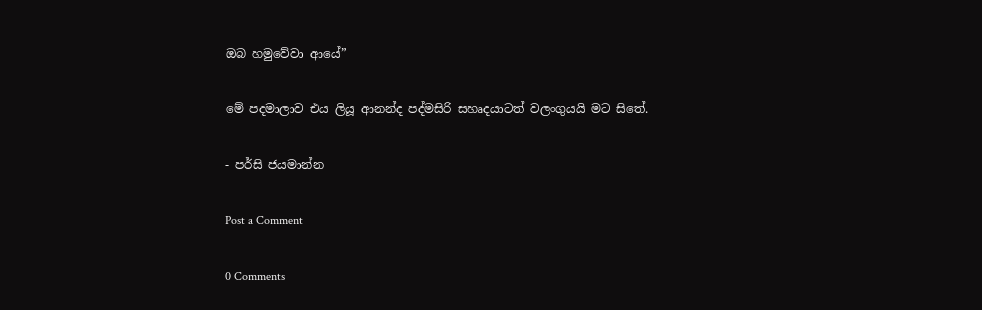ඔබ හමුවේවා ආයේ”

මේ පදමාලාව එය ලියූ ආනන්ද පද්මසිරි සහෘදයාටත් වලංගුයයි මට සිතේ.

- පර්සි ජයමාන්න

Post a Comment

0 Comments